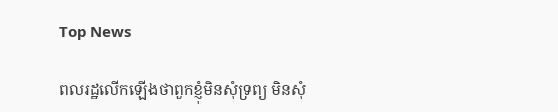Top News

ពលរដ្ឋលើកឡើងថាពួកខ្ញុំមិនសុំទ្រព្យ មិនសុំ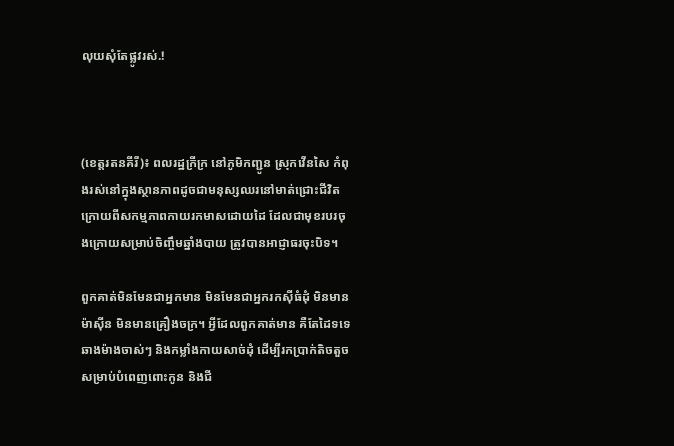លុយសុំតែផ្លូវរស់.!



(ខេត្តរតនគីរី)៖ ពលរដ្ឋក្រីក្រ នៅភូមិកញ្ជូន ស្រុកវើនសៃ កំពុងរស់នៅក្នុងស្ថានភាពដូចជាមនុស្សឈរនៅមាត់ជ្រោះជីវិត ក្រោយពីសកម្មភាពកាយរកមាសដោយដៃ ដែលជាមុខរបរចុងក្រោយសម្រាប់ចិញ្ចឹមឆ្នាំងបាយ ត្រូវបានអាជ្ញាធរចុះបិទ។

ពួកគាត់មិនមែនជាអ្នកមាន មិនមែនជាអ្នករកស៊ីធំដុំ មិនមានម៉ាស៊ីន មិនមានគ្រឿងចក្រ។ អ្វីដែលពួកគាត់មាន គឺតែដៃទទេ ឆាងម៉ាងចាស់ៗ និងកម្លាំងកាយសាច់ដុំ ដើម្បីរកប្រាក់តិចតួច សម្រាប់បំពេញពោះកូន និងជី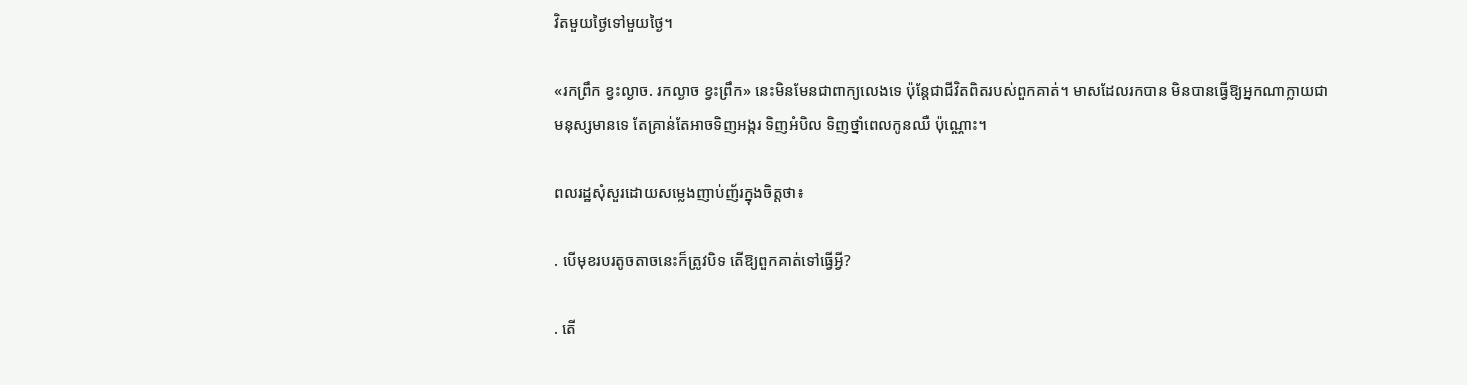វិតមួយថ្ងៃទៅមួយថ្ងៃ។

«រកព្រឹក ខ្វះល្ងាច. រកល្ងាច ខ្វះព្រឹក» នេះមិនមែនជាពាក្យលេងទេ ប៉ុន្តែជាជីវិតពិតរបស់ពួកគាត់។ មាសដែលរកបាន មិនបានធ្វើឱ្យអ្នកណាក្លាយជាមនុស្សមានទេ តែគ្រាន់តែអាចទិញអង្ករ ទិញអំបិល ទិញថ្នាំពេលកូនឈឺ ប៉ុណ្ណោះ។

ពលរដ្ឋសុំសួរដោយសម្លេងញាប់ញ័រក្នុងចិត្តថា៖

. បើមុខរបរតូចតាចនេះក៏ត្រូវបិទ តើឱ្យពួកគាត់ទៅធ្វើអ្វី?

. តើ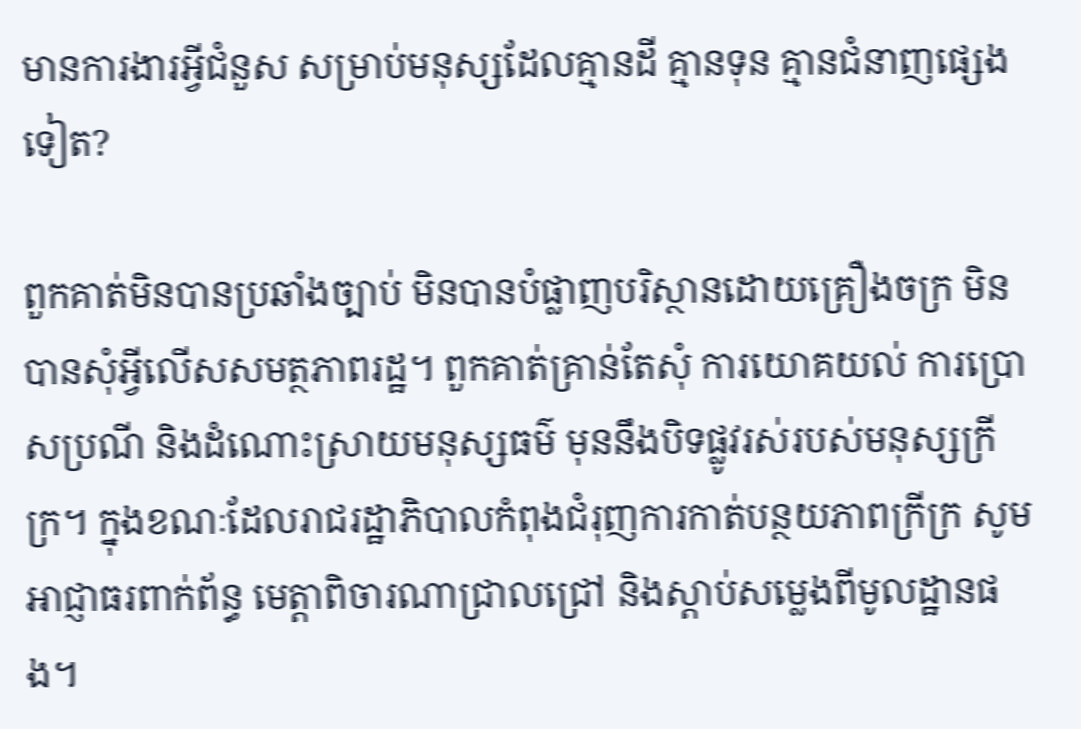មានការងារអ្វីជំនួស សម្រាប់មនុស្សដែលគ្មានដី គ្មានទុន គ្មានជំនាញផ្សេងទៀត?

ពួកគាត់មិនបានប្រឆាំងច្បាប់ មិនបានបំផ្លាញបរិស្ថានដោយគ្រឿងចក្រ មិនបានសុំអ្វីលើសសមត្ថភាពរដ្ឋ។ ពួកគាត់គ្រាន់តែសុំ ការយោគយល់ ការប្រោសប្រណី និងដំណោះស្រាយមនុស្សធម៌ មុននឹងបិទផ្លូវរស់របស់មនុស្សក្រីក្រ។ ក្នុងខណៈដែលរាជរដ្ឋាភិបាលកំពុងជំរុញការកាត់បន្ថយភាពក្រីក្រ សូមអាជ្ញាធរពាក់ព័ន្ធ មេត្តាពិចារណាជ្រាលជ្រៅ និងស្តាប់សម្លេងពីមូលដ្ឋានផង។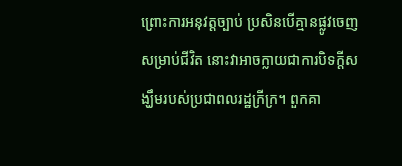ព្រោះការអនុវត្តច្បាប់ ប្រសិនបើគ្មានផ្លូវចេញសម្រាប់ជីវិត នោះវាអាចក្លាយជាការបិទក្តីសង្ឃឹមរបស់ប្រជាពលរដ្ឋក្រីក្រ។ ពួកគា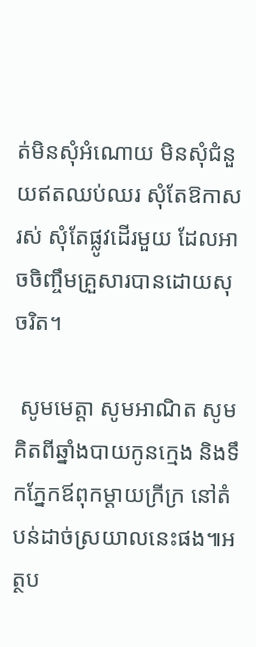ត់មិនសុំអំណោយ មិនសុំជំនួយឥតឈប់ឈរ សុំតែឱកាសរស់ សុំតែផ្លូវដើរមួយ ដែលអាចចិញ្ចឹមគ្រួសារបានដោយសុចរិត។

 សូមមេត្តា សូមអាណិត សូមគិតពីឆ្នាំងបាយកូនក្មេង និងទឹកភ្នែកឪពុកម្តាយក្រីក្រ នៅតំបន់ដាច់ស្រយាលនេះផង៕អត្ថប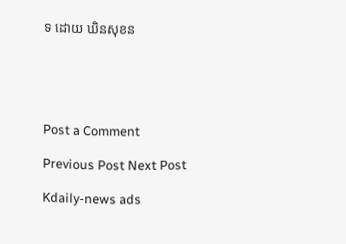ទ ដោយ ឃិនសុខន





Post a Comment

Previous Post Next Post

Kdaily-news ads